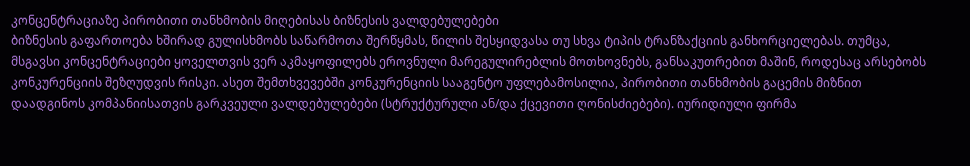კონცენტრაციაზე პირობითი თანხმობის მიღებისას ბიზნესის ვალდებულებები
ბიზნესის გაფართოება ხშირად გულისხმობს საწარმოთა შერწყმას, წილის შესყიდვასა თუ სხვა ტიპის ტრანზაქციის განხორციელებას. თუმცა, მსგავსი კონცენტრაციები ყოველთვის ვერ აკმაყოფილებს ეროვნული მარეგულირებლის მოთხოვნებს, განსაკუთრებით მაშინ, როდესაც არსებობს კონკურენციის შეზღუდვის რისკი. ასეთ შემთხვევებში კონკურენციის სააგენტო უფლებამოსილია, პირობითი თანხმობის გაცემის მიზნით დაადგინოს კომპანიისათვის გარკვეული ვალდებულებები (სტრუქტურული ან/და ქცევითი ღონისძიებები). იურიდიული ფირმა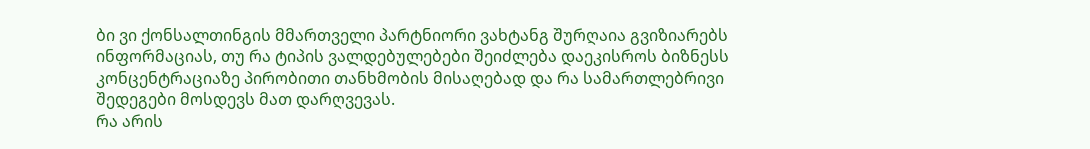ბი ვი ქონსალთინგის მმართველი პარტნიორი ვახტანგ შურღაია გვიზიარებს ინფორმაციას, თუ რა ტიპის ვალდებულებები შეიძლება დაეკისროს ბიზნესს კონცენტრაციაზე პირობითი თანხმობის მისაღებად და რა სამართლებრივი შედეგები მოსდევს მათ დარღვევას.
რა არის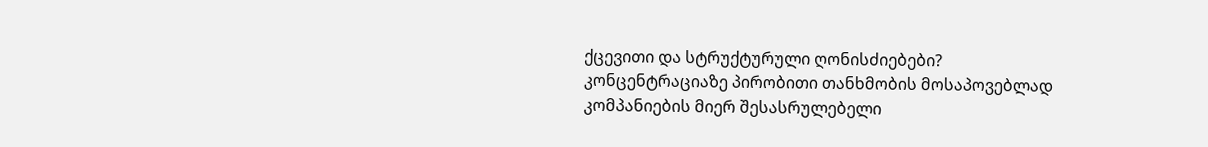ქცევითი და სტრუქტურული ღონისძიებები?
კონცენტრაციაზე პირობითი თანხმობის მოსაპოვებლად კომპანიების მიერ შესასრულებელი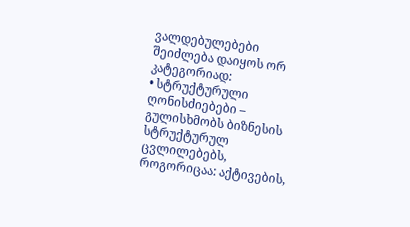ვალდებულებები შეიძლება დაიყოს ორ კატეგორიად:
• სტრუქტურული ღონისძიებები – გულისხმობს ბიზნესის სტრუქტურულ ცვლილებებს, როგორიცაა: აქტივების,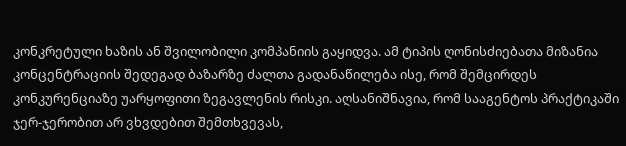კონკრეტული ხაზის ან შვილობილი კომპანიის გაყიდვა. ამ ტიპის ღონისძიებათა მიზანია კონცენტრაციის შედეგად ბაზარზე ძალთა გადანაწილება ისე, რომ შემცირდეს კონკურენციაზე უარყოფითი ზეგავლენის რისკი. აღსანიშნავია, რომ სააგენტოს პრაქტიკაში ჯერ-ჯერობით არ ვხვდებით შემთხვევას,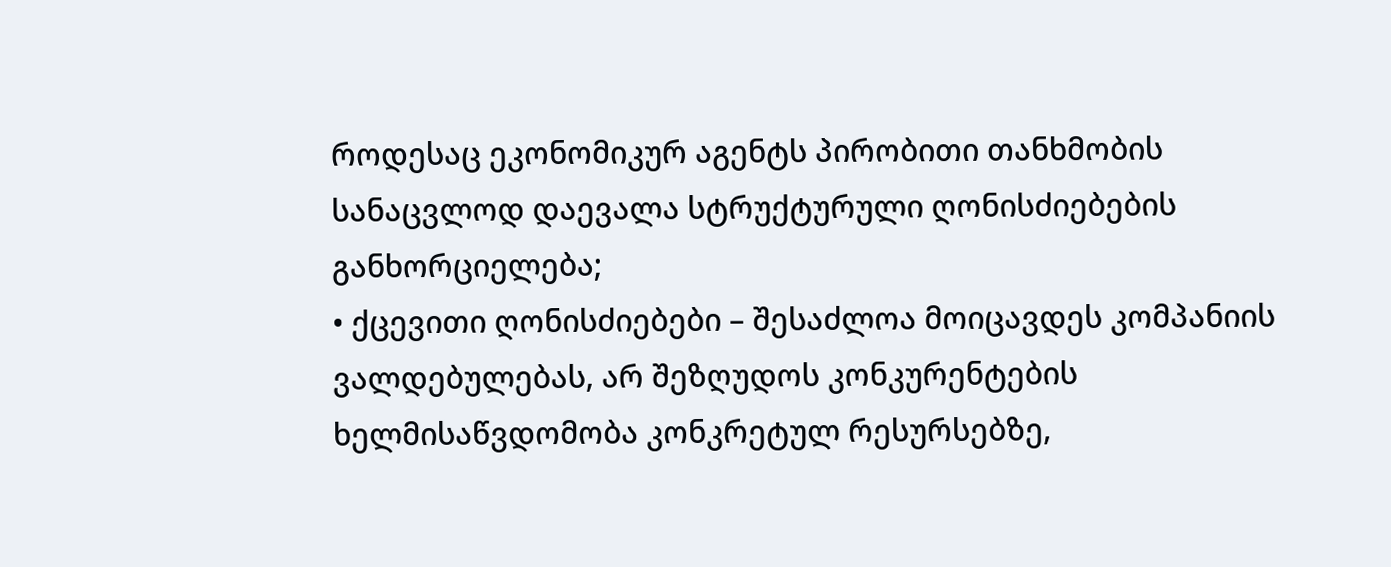როდესაც ეკონომიკურ აგენტს პირობითი თანხმობის სანაცვლოდ დაევალა სტრუქტურული ღონისძიებების განხორციელება;
• ქცევითი ღონისძიებები – შესაძლოა მოიცავდეს კომპანიის ვალდებულებას, არ შეზღუდოს კონკურენტების ხელმისაწვდომობა კონკრეტულ რესურსებზე,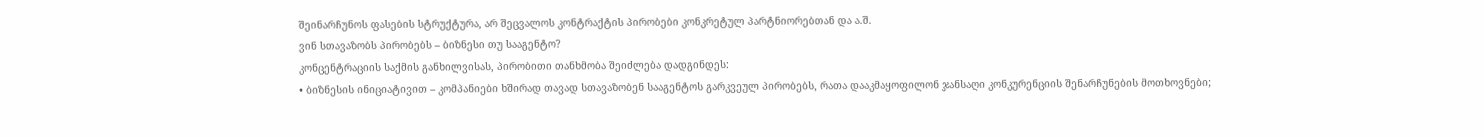შეინარჩუნოს ფასების სტრუქტურა, არ შეცვალოს კონტრაქტის პირობები კონკრეტულ პარტნიორებთან და ა.შ.
ვინ სთავაზობს პირობებს – ბიზნესი თუ სააგენტო?
კონცენტრაციის საქმის განხილვისას, პირობითი თანხმობა შეიძლება დადგინდეს:
• ბიზნესის ინიციატივით – კომპანიები ხშირად თავად სთავაზობენ სააგენტოს გარკვეულ პირობებს, რათა დააკმაყოფილონ ჯანსაღი კონკურენციის შენარჩუნების მოთხოვნები;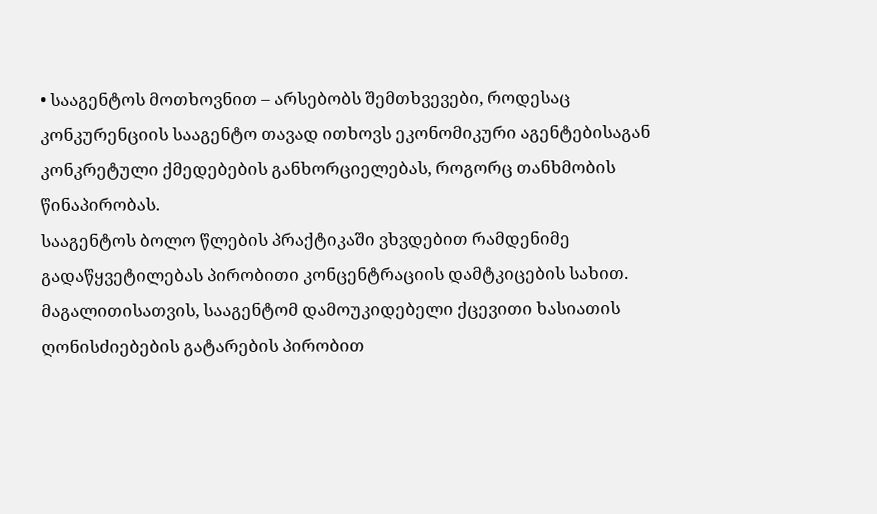• სააგენტოს მოთხოვნით – არსებობს შემთხვევები, როდესაც კონკურენციის სააგენტო თავად ითხოვს ეკონომიკური აგენტებისაგან კონკრეტული ქმედებების განხორციელებას, როგორც თანხმობის წინაპირობას.
სააგენტოს ბოლო წლების პრაქტიკაში ვხვდებით რამდენიმე გადაწყვეტილებას პირობითი კონცენტრაციის დამტკიცების სახით. მაგალითისათვის, სააგენტომ დამოუკიდებელი ქცევითი ხასიათის ღონისძიებების გატარების პირობით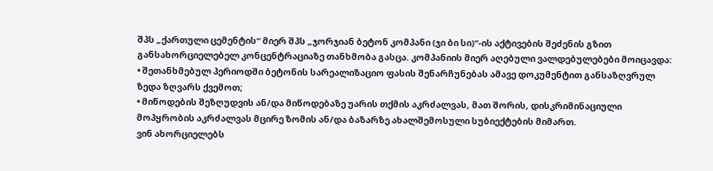შპს „ქართული ცემენტის“ მიერ შპს „ჯორჯიან ბეტონ კომპანი (ჯი ბი სი)“-ის აქტივების შეძენის გზით განსახორციელებელ კონცენტრაციაზე თანხმობა გასცა. კომპანიის მიერ აღებული ვალდებულებები მოიცავდა:
• შეთანხმებულ პერიოდში ბეტონის სარეალიზაციო ფასის შენარჩუნებას ამავე დოკუმენტით განსაზღვრულ ზედა ზღვარს ქვემოთ;
• მიწოდების შეზღუდვის ან/და მიწოდებაზე უარის თქმის აკრძალვას, მათ შორის, დისკრიმინაციული მოპყრობის აკრძალვას მცირე ზომის ან/და ბაზარზე ახალშემოსული სუბიექტების მიმართ.
ვინ ახორციელებს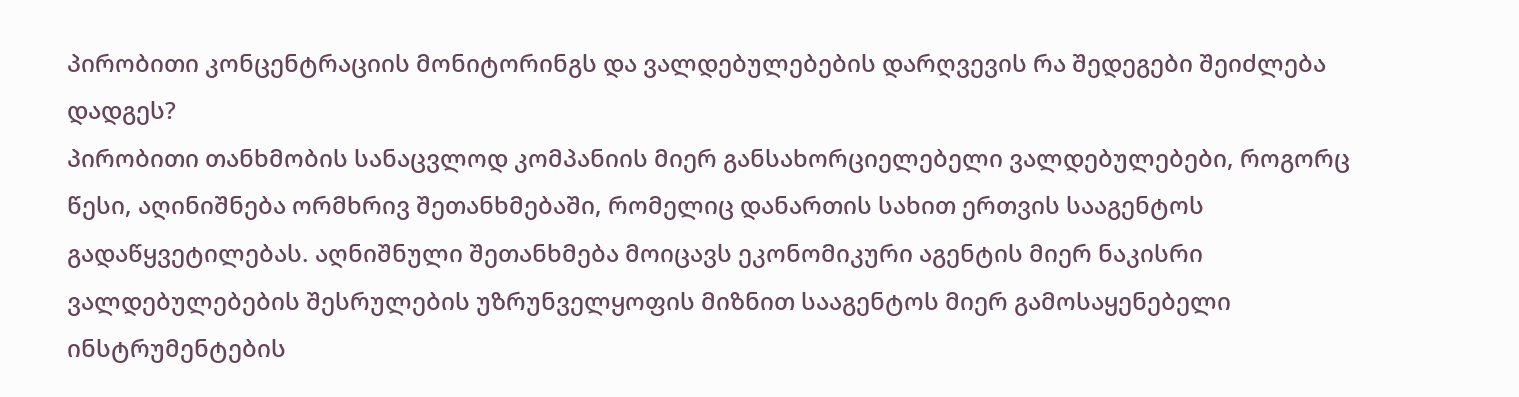პირობითი კონცენტრაციის მონიტორინგს და ვალდებულებების დარღვევის რა შედეგები შეიძლება დადგეს?
პირობითი თანხმობის სანაცვლოდ კომპანიის მიერ განსახორციელებელი ვალდებულებები, როგორც წესი, აღინიშნება ორმხრივ შეთანხმებაში, რომელიც დანართის სახით ერთვის სააგენტოს გადაწყვეტილებას. აღნიშნული შეთანხმება მოიცავს ეკონომიკური აგენტის მიერ ნაკისრი ვალდებულებების შესრულების უზრუნველყოფის მიზნით სააგენტოს მიერ გამოსაყენებელი ინსტრუმენტების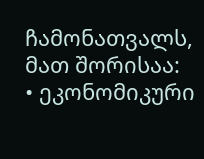ჩამონათვალს, მათ შორისაა:
• ეკონომიკური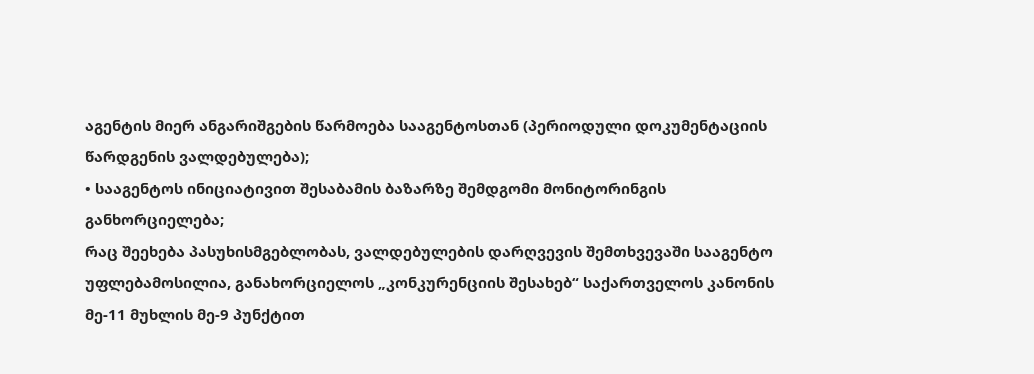აგენტის მიერ ანგარიშგების წარმოება სააგენტოსთან (პერიოდული დოკუმენტაციის წარდგენის ვალდებულება);
• სააგენტოს ინიციატივით შესაბამის ბაზარზე შემდგომი მონიტორინგის განხორციელება;
რაც შეეხება პასუხისმგებლობას, ვალდებულების დარღვევის შემთხვევაში სააგენტო უფლებამოსილია, განახორციელოს „კონკურენციის შესახებ“ საქართველოს კანონის მე-11 მუხლის მე-9 პუნქტით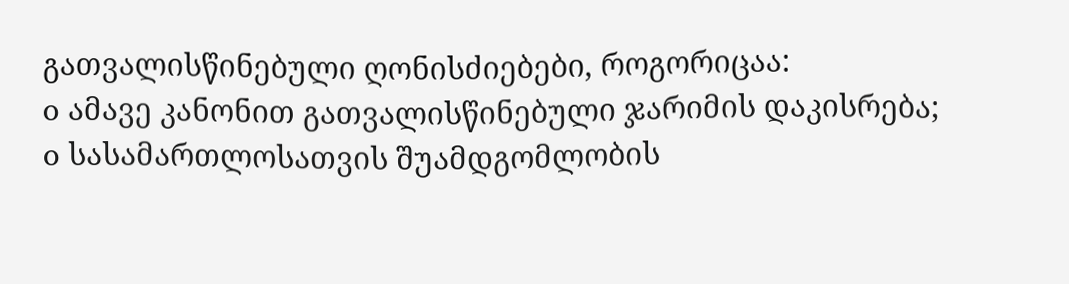გათვალისწინებული ღონისძიებები, როგორიცაა:
o ამავე კანონით გათვალისწინებული ჯარიმის დაკისრება;
o სასამართლოსათვის შუამდგომლობის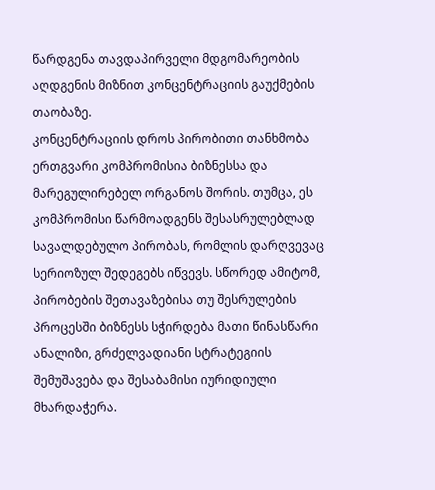წარდგენა თავდაპირველი მდგომარეობის აღდგენის მიზნით კონცენტრაციის გაუქმების თაობაზე.
კონცენტრაციის დროს პირობითი თანხმობა ერთგვარი კომპრომისია ბიზნესსა და მარეგულირებელ ორგანოს შორის. თუმცა, ეს კომპრომისი წარმოადგენს შესასრულებლად სავალდებულო პირობას, რომლის დარღვევაც სერიოზულ შედეგებს იწვევს. სწორედ ამიტომ, პირობების შეთავაზებისა თუ შესრულების პროცესში ბიზნესს სჭირდება მათი წინასწარი ანალიზი, გრძელვადიანი სტრატეგიის შემუშავება და შესაბამისი იურიდიული მხარდაჭერა.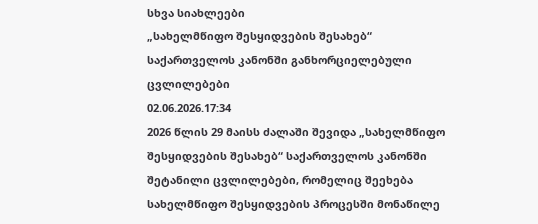სხვა სიახლეები
„სახელმწიფო შესყიდვების შესახებ“ საქართველოს კანონში განხორციელებული ცვლილებები
02.06.2026.17:34
2026 წლის 29 მაისს ძალაში შევიდა „სახელმწიფო შესყიდვების შესახებ“ საქართველოს კანონში შეტანილი ცვლილებები, რომელიც შეეხება სახელმწიფო შესყიდვების პროცესში მონაწილე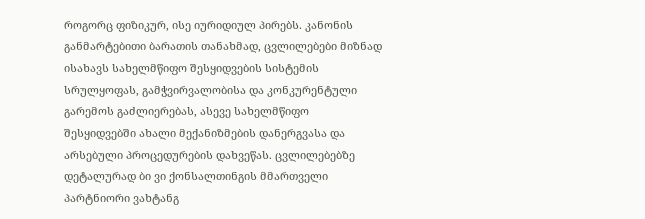როგორც ფიზიკურ, ისე იურიდიულ პირებს. კანონის განმარტებითი ბარათის თანახმად, ცვლილებები მიზნად ისახავს სახელმწიფო შესყიდვების სისტემის სრულყოფას, გამჭვირვალობისა და კონკურენტული გარემოს გაძლიერებას, ასევე სახელმწიფო შესყიდვებში ახალი მექანიზმების დანერგვასა და არსებული პროცედურების დახვეწას. ცვლილებებზე დეტალურად ბი ვი ქონსალთინგის მმართველი პარტნიორი ვახტანგ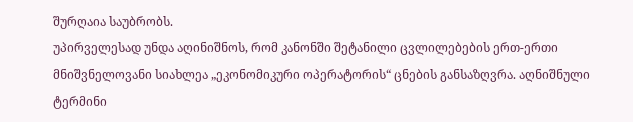შურღაია საუბრობს.
უპირველესად უნდა აღინიშნოს, რომ კანონში შეტანილი ცვლილებების ერთ-ერთი მნიშვნელოვანი სიახლეა „ეკონომიკური ოპერატორის“ ცნების განსაზღვრა. აღნიშნული ტერმინი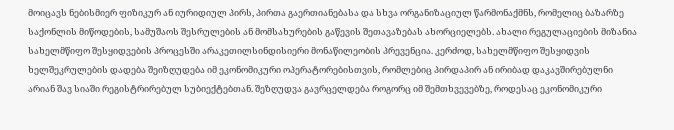მოიცავს ნებისმიერ ფიზიკურ ან იურიდიულ პირს, პირთა გაერთიანებასა და სხვა ორგანიზაციულ წარმონაქმნს, რომელიც ბაზარზე საქონლის მიწოდების, სამუშაოს შესრულების ან მომსახურების გაწევის შეთავაზებას ახორციელებს. ახალი რეგულაციების მიზანია სახელმწიფო შესყიდვების პროცესში არაკეთილსინდისიერი მონაწილეობის პრევენცია. კერძოდ, სახელმწიფო შესყიდვის ხელშეკრულების დადება შეიზღუდება იმ ეკონომიკური ოპერატორებისთვის, რომლებიც პირდაპირ ან ირიბად დაკავშირებულნი არიან შავ სიაში რეგისტრირებულ სუბიექტებთან. შეზღუდვა გავრცელდება როგორც იმ შემთხვევებზე, როდესაც ეკონომიკური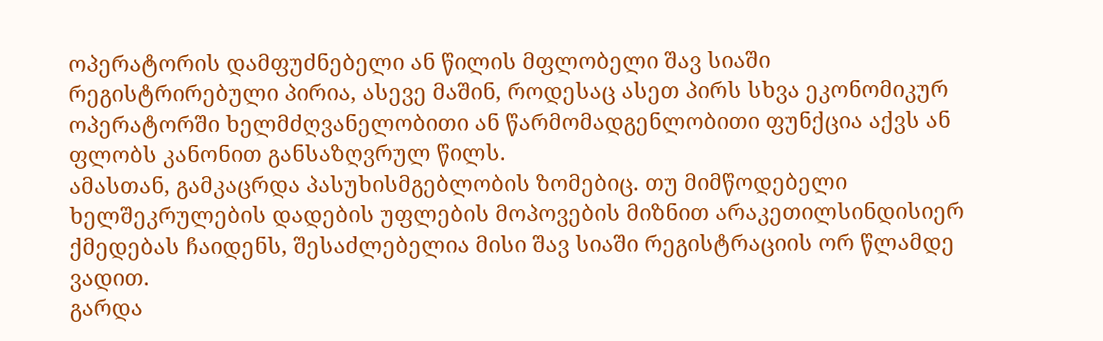ოპერატორის დამფუძნებელი ან წილის მფლობელი შავ სიაში რეგისტრირებული პირია, ასევე მაშინ, როდესაც ასეთ პირს სხვა ეკონომიკურ ოპერატორში ხელმძღვანელობითი ან წარმომადგენლობითი ფუნქცია აქვს ან ფლობს კანონით განსაზღვრულ წილს.
ამასთან, გამკაცრდა პასუხისმგებლობის ზომებიც. თუ მიმწოდებელი ხელშეკრულების დადების უფლების მოპოვების მიზნით არაკეთილსინდისიერ ქმედებას ჩაიდენს, შესაძლებელია მისი შავ სიაში რეგისტრაციის ორ წლამდე ვადით.
გარდა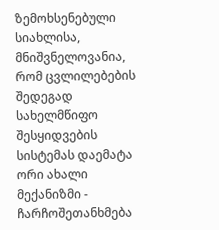ზემოხსენებული სიახლისა, მნიშვნელოვანია, რომ ცვლილებების შედეგად სახელმწიფო შესყიდვების სისტემას დაემატა ორი ახალი მექანიზმი - ჩარჩოშეთანხმება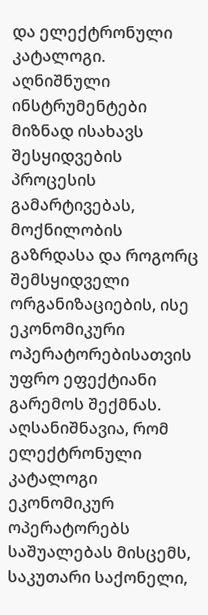და ელექტრონული კატალოგი. აღნიშნული ინსტრუმენტები მიზნად ისახავს შესყიდვების პროცესის გამარტივებას, მოქნილობის გაზრდასა და როგორც შემსყიდველი ორგანიზაციების, ისე ეკონომიკური ოპერატორებისათვის უფრო ეფექტიანი გარემოს შექმნას.
აღსანიშნავია, რომ ელექტრონული კატალოგი ეკონომიკურ ოპერატორებს საშუალებას მისცემს, საკუთარი საქონელი,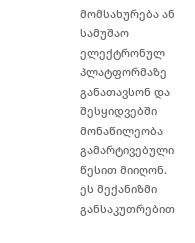მომსახურება ან სამუშაო ელექტრონულ პლატფორმაზე განათავსონ და შესყიდვებში მონაწილეობა გამარტივებული წესით მიიღონ. ეს მექანიზმი განსაკუთრებით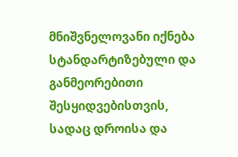მნიშვნელოვანი იქნება სტანდარტიზებული და განმეორებითი შესყიდვებისთვის, სადაც დროისა და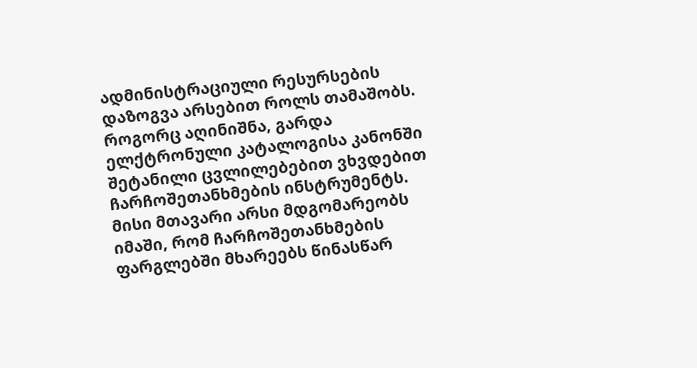ადმინისტრაციული რესურსების დაზოგვა არსებით როლს თამაშობს.
როგორც აღინიშნა, გარდა ელქტრონული კატალოგისა კანონში შეტანილი ცვლილებებით ვხვდებით ჩარჩოშეთანხმების ინსტრუმენტს. მისი მთავარი არსი მდგომარეობს იმაში, რომ ჩარჩოშეთანხმების ფარგლებში მხარეებს წინასწარ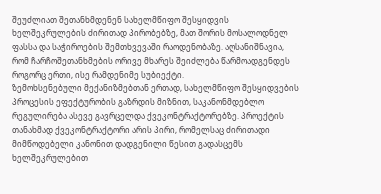შეუძლიათ შეთანხმდენენ სახელმწიფო შესყიდვის ხელშეკრულების ძირითად პირობებზე, მათ შორის მოსალოდნელ ფასსა და საჭიროების შემთხვევაში რაოდენობაზე. აღსანიშნავია, რომ ჩარჩოშეთანხმების ორივე მხარეს შეიძლება წარმოადგენდეს როგორც ერთი, ისე რამდენიმე სუბიექტი.
ზემოხსენებული მექანიზმებთან ერთად, სახელმწიფო შესყიდვების პროცესის ეფექტურობის გაზრდის მიზნით, საკანონმდებლო რეგულირება ასევე გავრცელდა ქვეკონტრაქტორებზე. პროექტის თანახმად ქვეკონტრაქტორი არის პირი, რომელსაც ძირითადი მიმწოდებელი კანონით დადგენილი წესით გადასცემს ხელშეკრულებით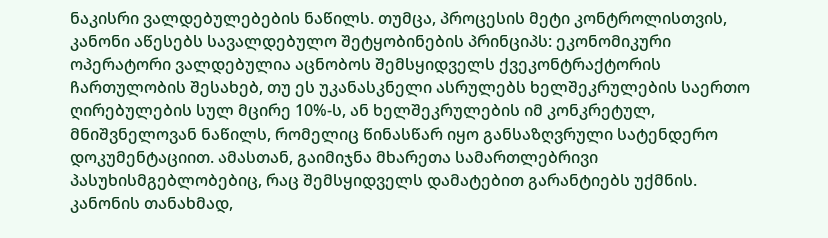ნაკისრი ვალდებულებების ნაწილს. თუმცა, პროცესის მეტი კონტროლისთვის, კანონი აწესებს სავალდებულო შეტყობინების პრინციპს: ეკონომიკური ოპერატორი ვალდებულია აცნობოს შემსყიდველს ქვეკონტრაქტორის ჩართულობის შესახებ, თუ ეს უკანასკნელი ასრულებს ხელშეკრულების საერთო ღირებულების სულ მცირე 10%-ს, ან ხელშეკრულების იმ კონკრეტულ, მნიშვნელოვან ნაწილს, რომელიც წინასწარ იყო განსაზღვრული სატენდერო დოკუმენტაციით. ამასთან, გაიმიჯნა მხარეთა სამართლებრივი პასუხისმგებლობებიც, რაც შემსყიდველს დამატებით გარანტიებს უქმნის. კანონის თანახმად,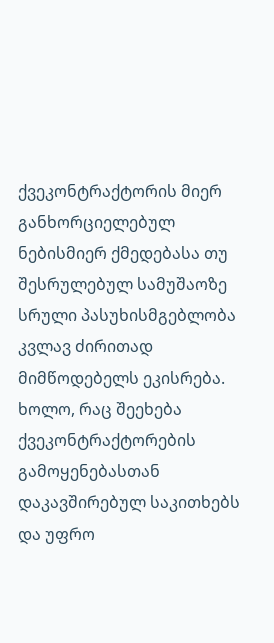ქვეკონტრაქტორის მიერ განხორციელებულ ნებისმიერ ქმედებასა თუ შესრულებულ სამუშაოზე სრული პასუხისმგებლობა კვლავ ძირითად მიმწოდებელს ეკისრება. ხოლო, რაც შეეხება ქვეკონტრაქტორების გამოყენებასთან დაკავშირებულ საკითხებს და უფრო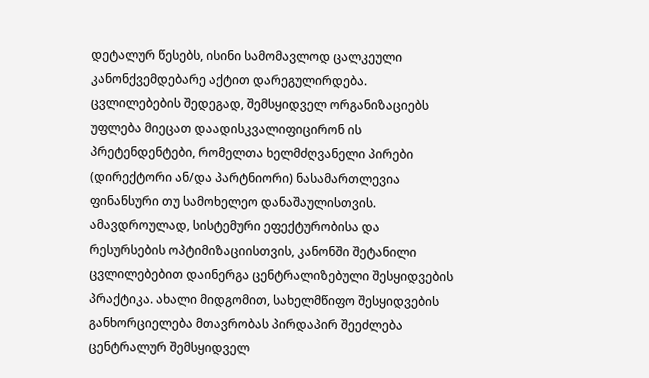დეტალურ წესებს, ისინი სამომავლოდ ცალკეული კანონქვემდებარე აქტით დარეგულირდება.
ცვლილებების შედეგად, შემსყიდველ ორგანიზაციებს უფლება მიეცათ დაადისკვალიფიცირონ ის პრეტენდენტები, რომელთა ხელმძღვანელი პირები (დირექტორი ან/და პარტნიორი) ნასამართლევია ფინანსური თუ სამოხელეო დანაშაულისთვის.
ამავდროულად, სისტემური ეფექტურობისა და რესურსების ოპტიმიზაციისთვის, კანონში შეტანილი ცვლილებებით დაინერგა ცენტრალიზებული შესყიდვების პრაქტიკა. ახალი მიდგომით, სახელმწიფო შესყიდვების განხორციელება მთავრობას პირდაპირ შეეძლება ცენტრალურ შემსყიდველ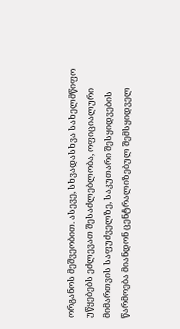ორგანოს მეშვეობით. ასევე, სხვადასხვა სახელმწიფო უწყებებს ეძლევათ შესაძლებლობა, ოფიციალური მიმართვის საფუძველზე, საკუთარი შესყიდვების წარმოება მიანდონ ცენტრალიზებულ შემსყიდველ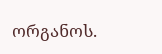ორგანოს.